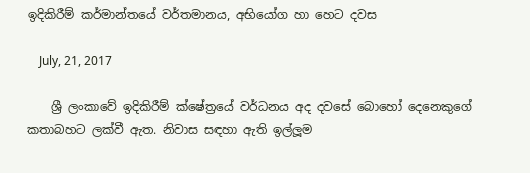ඉදිකිරීම් කර්මාන්තයේ වර්තමානය, අභියෝග හා හෙට දවස

    July, 21, 2017

    ශ්‍රී ලංකාවේ ඉදිකිරීම් ක්ෂේත්‍රයේ වර්ධනය අද දවසේ බොහෝ දෙනෙකුගේ කතාබහට ලක්වී ඇත. නිවාස සඳහා ඇති ඉල්ලූම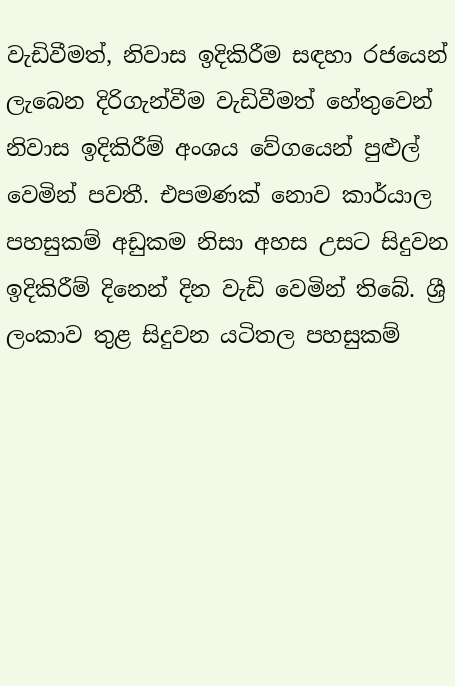වැඩිවීමත්, නිවාස ඉදිකිරීම සඳහා රජයෙන් ලැබෙන දිරිගැන්වීම වැඩිවීමත් හේතුවෙන් නිවාස ඉදිකිරීම් අංශය වේගයෙන් පුළුල් වෙමින් පවතී. එපමණක් නොව කාර්යාල පහසුකම් අඩුකම නිසා අහස උසට සිදුවන ඉදිකිරීම් දිනෙන් දින වැඩි වෙමින් තිබේ. ශ්‍රී ලංකාව තුළ සිදුවන යටිතල පහසුකම්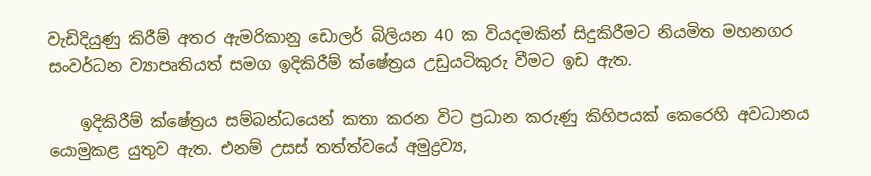වැඩිදියුණු කිරීම් අතර ඇමරිකානු ඩොලර් බිලියන 40 ක වියදමකින් සිදුකිරීමට නියමිත මහනගර සංවර්ධන ව්‍යාපෘතියත් සමග ඉදිකිරීම් ක්ෂේත්‍රය උඩුයටිකුරු වීමට ඉඩ ඇත.

    ඉදිකිරීම් ක්ෂේත්‍රය සම්බන්ධයෙන් කතා කරන විට ප්‍රධාන කරුණු කිහිපයක් කෙරෙහි අවධානය යොමුකළ යුතුව ඇත. එනම් උසස් තත්ත්වයේ අමුද්‍රව්‍ය,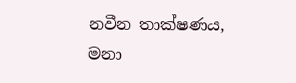නවීන තාක්ෂණය, මනා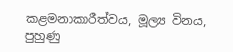කළමනාකාරීත්වය, මූල්‍ය විනය, පුහුණු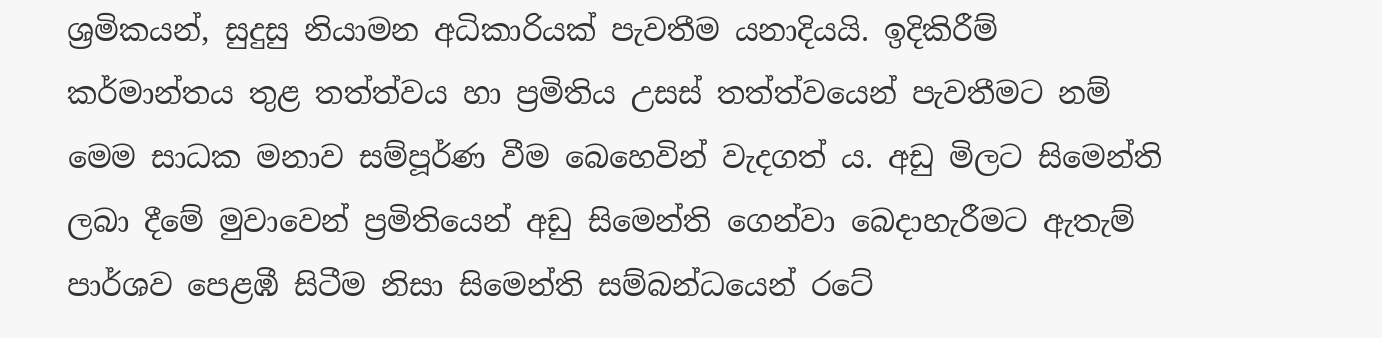ශ්‍රමිකයන්, සුදුසු නියාමන අධිකාරියක් පැවතීම යනාදියයි. ඉදිකිරීම් කර්මාන්තය තුළ තත්ත්වය හා ප්‍රමිතිය උසස් තත්ත්වයෙන් පැවතීමට නම් මෙම සාධක මනාව සම්පූර්ණ වීම බෙහෙවින් වැදගත් ය. අඩු මිලට සිමෙන්ති ලබා දීමේ මුවාවෙන් ප්‍රමිතියෙන් අඩු සිමෙන්ති ගෙන්වා බෙදාහැරීමට ඇතැම් පාර්ශව පෙළඹී සිටීම නිසා සිමෙන්ති සම්බන්ධයෙන් රටේ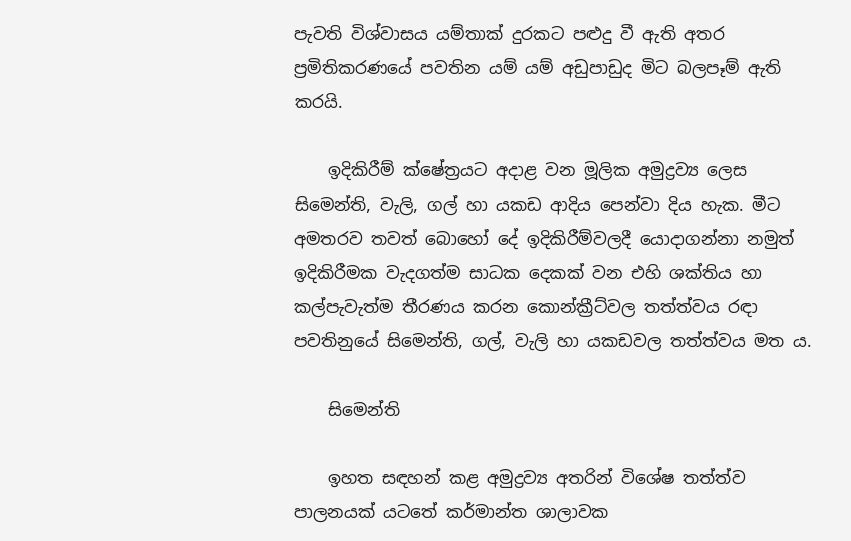පැවති විශ්වාසය යම්තාක් දුරකට පළුදු වී ඇති අතර ප්‍රමිතිකරණයේ පවතින යම් යම් අඩුපාඩුද මිට බලපෑම් ඇති කරයි.

    ඉදිකිරීම් ක්ෂේත්‍රයට අදාළ වන මූලික අමුද්‍රව්‍ය ලෙස සිමෙන්ති, වැලි, ගල් හා යකඩ ආදිය පෙන්වා දිය හැක. මීට අමතරව තවත් බොහෝ දේ ඉදිකිරීම්වලදී යොදාගන්නා නමුත් ඉදිකිරීමක වැදගත්ම සාධක දෙකක් වන එහි ශක්තිය හා කල්පැවැත්ම තීරණය කරන කොන්ක්‍රීට්වල තත්ත්වය රඳා පවතිනුයේ සිමෙන්ති, ගල්, වැලි හා යකඩවල තත්ත්වය මත ය.

    සිමෙන්ති

    ඉහත සඳහන් කළ අමුද්‍රව්‍ය අතරින් විශේෂ තත්ත්ව පාලනයක් යටතේ කර්මාන්ත ශාලාවක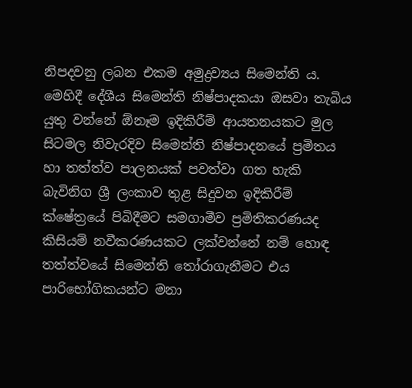නිපදවනු ලබන එකම අමුද්‍රව්‍යය සිමෙන්ති ය. මෙහිදී දේශීය සිමෙන්ති නිෂ්පාදකයා ඔසවා තැබිය යුතු වන්නේ ඕනෑම ඉදිකිරීම් ආයතනයකට මුල සිටමල නිවැරදිව සිමෙන්ති නිෂ්පාදනයේ ප්‍රමිතය හා තත්ත්ව පාලනයක් පවත්වා ගත හැකි බැවිනිග ශ්‍රී ලංකාව තුළ සිදුවන ඉදිකිරීම් ක්ෂේත්‍රයේ පිබිදීමට සමගාමීව ප්‍රමිතිකරණයද කිසියම් නවීකරණයකට ලක්වන්නේ නම් හොඳ තත්ත්වයේ සිමෙන්ති තෝරාගැනීමට එය පාරිභෝගිකයන්ට මනා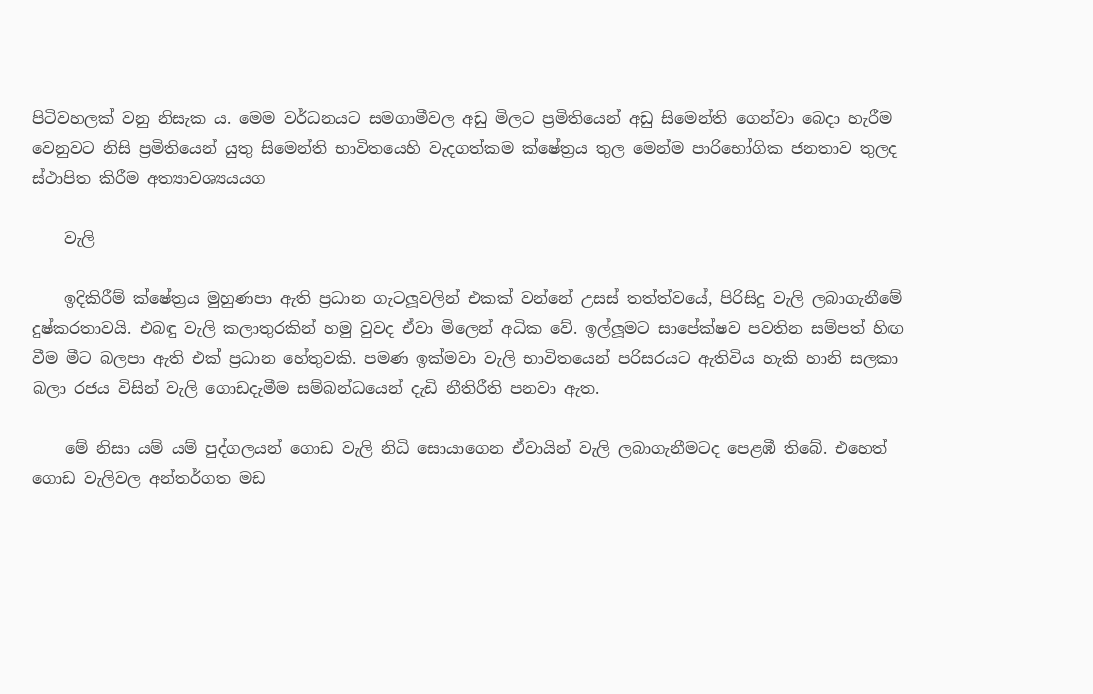පිටිවහලක් වනු නිසැක ය. මෙම වර්ධනයට සමගාමීවල අඩු මිලට ප්‍රමිතියෙන් අඩු සිමෙන්ති ගෙන්වා බෙදා හැරීම වෙනුවට නිසි ප්‍රමිතියෙන් යුතු සිමෙන්ති භාවිතයෙහි වැදගත්කම ක්ෂේත්‍රය තුල මෙන්ම පාරිභෝගික ජනතාව තුලද ස්ථාපිත කිරීම අත්‍යාවශ්‍යයයග

    වැලි

    ඉදිකිරීම් ක්ෂේත්‍රය මුහුණපා ඇති ප්‍රධාන ගැටලූවලින් එකක් වන්නේ උසස් තත්ත්වයේ, පිරිසිදු වැලි ලබාගැනීමේ දුෂ්කරතාවයි. එබඳු වැලි කලාතුරකින් හමු වුවද ඒවා මිලෙන් අධික වේ. ඉල්ලූමට සාපේක්ෂව පවතින සම්පත් හිඟ වීම මීට බලපා ඇති එක් ප්‍රධාන හේතුවකි. පමණ ඉක්මවා වැලි භාවිතයෙන් පරිසරයට ඇතිවිය හැකි හානි සලකා බලා රජය විසින් වැලි ගොඩදැමීම සම්බන්ධයෙන් දැඩි නීතිරීති පනවා ඇත.

    මේ නිසා යම් යම් පුද්ගලයන් ගොඩ වැලි නිධි සොයාගෙන ඒවායින් වැලි ලබාගැනීමටද පෙළඹී තිබේ. එහෙත් ගොඩ වැලිවල අන්තර්ගත මඩ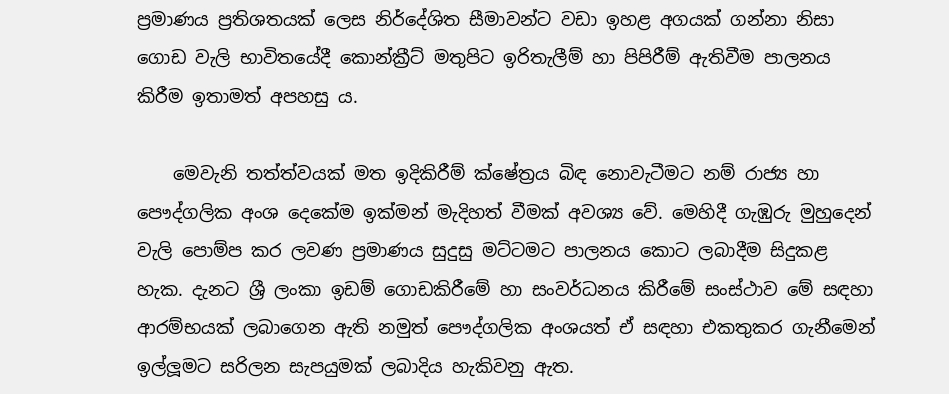ප්‍රමාණය ප්‍රතිශතයක් ලෙස නිර්දේශිත සීමාවන්ට වඩා ඉහළ අගයක් ගන්නා නිසා ගොඩ වැලි භාවිතයේදී කොන්ක්‍රීට් මතුපිට ඉරිතැලීම් හා පිපිරීම් ඇතිවීම පාලනය කිරීම ඉතාමත් අපහසු ය.

    මෙවැනි තත්ත්වයක් මත ඉදිකිරීම් ක්ෂේත්‍රය බිඳ නොවැටීමට නම් රාජ්‍ය හා පෞද්ගලික අංශ දෙකේම ඉක්මන් මැදිහත් වීමක් අවශ්‍ය වේ. මෙහිදී ගැඹුරු මුහුදෙන් වැලි පොම්ප කර ලවණ ප්‍රමාණය සුදුසු මට්ටමට පාලනය කොට ලබාදීම සිදුකළ හැක. දැනට ශ්‍රී ලංකා ඉඩම් ගොඩකිරීමේ හා සංවර්ධනය කිරීමේ සංස්ථාව මේ සඳහා ආරම්භයක් ලබාගෙන ඇති නමුත් පෞද්ගලික අංශයත් ඒ සඳහා එකතුකර ගැනීමෙන් ඉල්ලූමට සරිලන සැපයුමක් ලබාදිය හැකිවනු ඇත.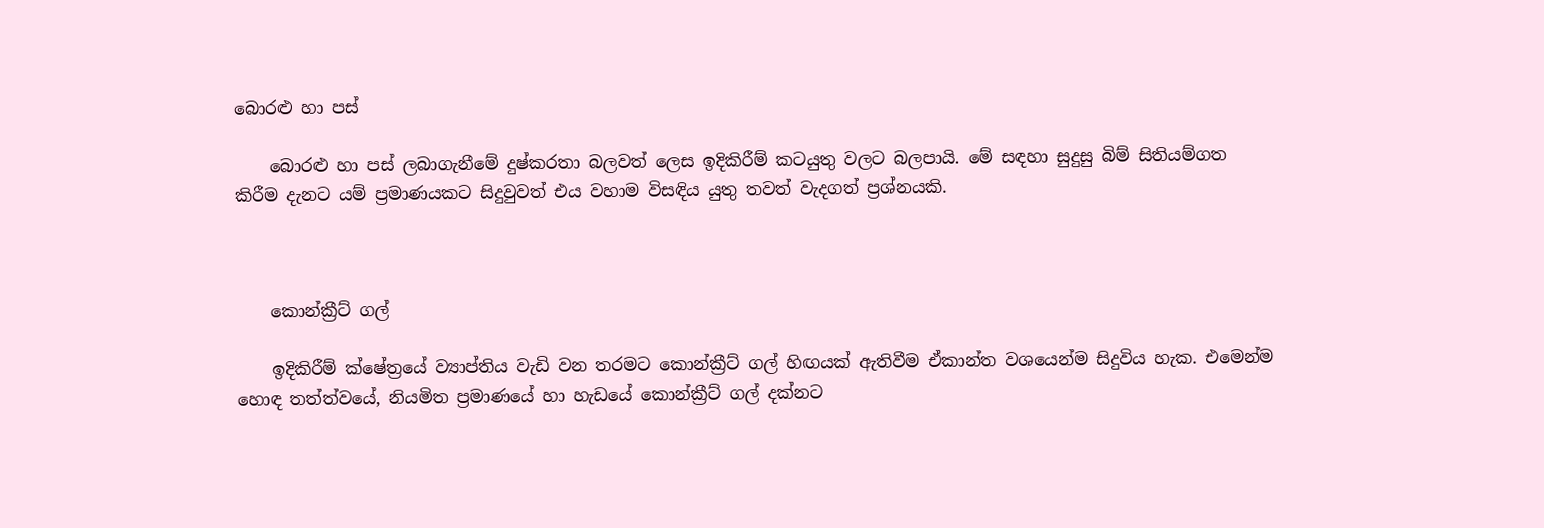බොරළු හා පස්

    බොරළු හා පස් ලබාගැනීමේ දුෂ්කරතා බලවත් ලෙස ඉදිකිරීම් කටයුතු වලට බලපායි. මේ සඳහා සුදුසු බිම් සිතියම්ගත කිරීම දැනට යම් ප්‍රමාණයකට සිදුවුවත් එය වහාම විසඳිය යුතු තවත් වැදගත් ප්‍රශ්නයකි.



    කොන්ක්‍රීට් ගල්

    ඉදිකිරීම් ක්ෂේත්‍රයේ ව්‍යාප්තිය වැඩි වන තරමට කොන්ක්‍රීට් ගල් හිඟයක් ඇතිවීම ඒකාන්ත වශයෙන්ම සිදුවිය හැක. එමෙන්ම හොඳ තත්ත්වයේ, නියමිත ප්‍රමාණයේ හා හැඩයේ කොන්ක්‍රීට් ගල් දක්නට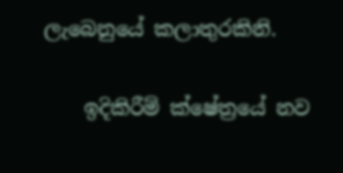ලැබෙනුයේ කලාතුරකිනි.

    ඉදිකිරීම් ක්ෂේත්‍රයේ නව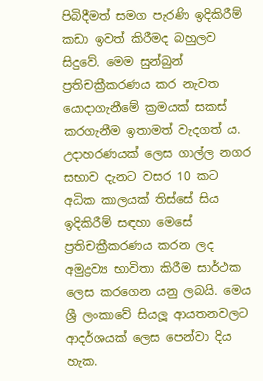පිබිදීමත් සමග පැරණි ඉදිකිරීම් කඩා ඉවත් කිරීමද බහුලව සිදුවේ. මෙම සුන්බුන් ප්‍රතිචක්‍රීකරණය කර නැවත යොදාගැනීමේ ක්‍රමයක් සකස් කරගැනීම ඉතාමත් වැදගත් ය. උදාහරණයක් ලෙස ගාල්ල නගර සභාව දැනට වසර 10 කට අධික කාලයක් තිස්සේ සිය ඉදිකිරීම් සඳහා මෙසේ ප්‍රතිචක්‍රීකරණය කරන ලද අමුද්‍රව්‍ය භාවිතා කිරීම සාර්ථක ලෙස කරගෙන යනු ලබයි. මෙය ශ්‍රී ලංකාවේ සියලූ ආයතනවලට ආදර්ශයක් ලෙස පෙන්වා දිය හැක.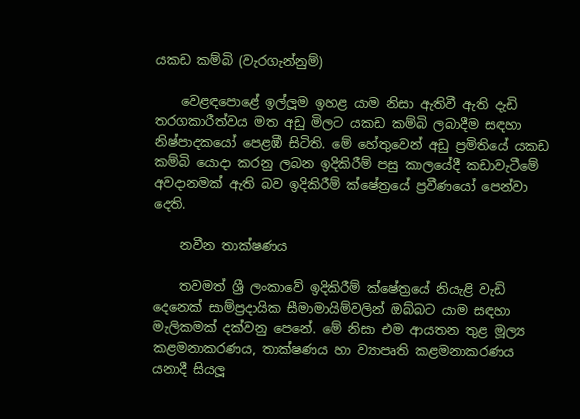යකඩ කම්බි (වැරගැන්නුම්)

    වෙළඳපොළේ ඉල්ලූම ඉහළ යාම නිසා ඇතිවී ඇති දැඩි තරගකාරීත්වය මත අඩු මිලට යකඩ කම්බි ලබාදීම සඳහා නිෂ්පාදකයෝ පෙළඹී සිටිති. මේ හේතුවෙන් අඩු ප්‍රමිතියේ යකඩ කම්බි යොදා කරනු ලබන ඉදිකිරීම් පසු කාලයේදී කඩාවැටීමේ අවදානමක් ඇති බව ඉදිකිරීම් ක්ෂේත්‍රයේ ප්‍රවීණයෝ පෙන්වා දෙති.

    නවීන තාක්ෂණය

    තවමත් ශ්‍රී ලංකාවේ ඉදිකිරීම් ක්ෂේත්‍රයේ නියැළි වැඩි දෙනෙක් සාම්ප්‍රදායික සීමාමායිම්වලින් ඔබ්බට යාම සඳහා මැලිකමක් දක්වනු පෙනේ. මේ නිසා එම ආයතන තුළ මූල්‍ය කළමනාකරණය, තාක්ෂණය හා ව්‍යාපෘති කළමනාකරණය යනාදී සියලූ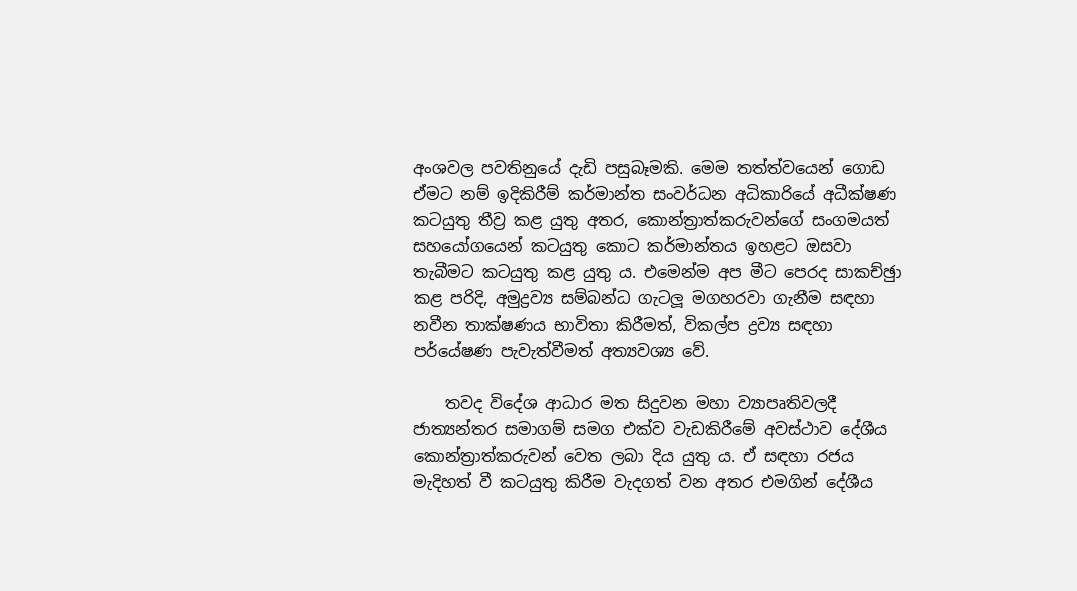අංශවල පවතිනුයේ දැඩි පසුබෑමකි. මෙම තත්ත්වයෙන් ගොඩ ඒමට නම් ඉදිකිරීම් කර්මාන්ත සංවර්ධන අධිකාරියේ අධීක්ෂණ කටයුතු තීව්‍ර කළ යුතු අතර, කොන්ත්‍රාත්කරුවන්ගේ සංගමයත් සහයෝගයෙන් කටයුතු කොට කර්මාන්තය ඉහළට ඔසවා තැබීමට කටයුතු කළ යුතු ය. එමෙන්ම අප මීට පෙරද සාකච්ඡුා කළ පරිදි, අමුද්‍රව්‍ය සම්බන්ධ ගැටලූ මගහරවා ගැනීම සඳහා නවීන තාක්ෂණය භාවිතා කිරීමත්, විකල්ප ද්‍රව්‍ය සඳහා පර්යේෂණ පැවැත්වීමත් අත්‍යවශ්‍ය වේ.

    තවද විදේශ ආධාර මත සිදුවන මහා ව්‍යාපෘතිවලදී ජාත්‍යන්තර සමාගම් සමග එක්ව වැඩකිරීමේ අවස්ථාව දේශීය කොන්ත්‍රාත්කරුවන් වෙත ලබා දිය යුතු ය. ඒ සඳහා රජය මැදිහත් වී කටයුතු කිරීම වැදගත් වන අතර එමගින් දේශීය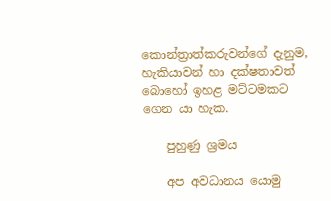කොන්ත්‍රාත්කරුවන්ගේ දැනුම, හැකියාවන් හා දක්ෂතාවත් බොහෝ ඉහළ මට්ටමකට ගෙන යා හැක.

    පුහුණු ශ්‍රමය

    අප අවධානය යොමු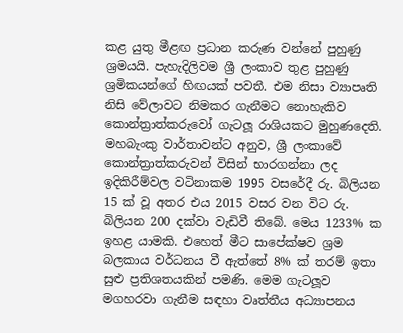කළ යුතු මීළඟ ප්‍රධාන කරුණ වන්නේ පුහුණු ශ්‍රමයයි. පැහැදිලිවම ශ්‍රී ලංකාව තුළ පුහුණු ශ්‍රමිකයන්ගේ හිඟයක් පවතී. එම නිසා ව්‍යාපෘති නිසි වේලාවට නිමකර ගැනීමට නොහැකිව කොන්ත්‍රාත්කරුවෝ ගැටලූ රාශියකට මුහුණදෙති. මහබැංකු වාර්තාවන්ට අනුව, ශ්‍රී ලංකාවේ කොන්ත්‍රාත්කරුවන් විසින් භාරගන්නා ලද ඉදිකිරීම්වල වටිනාකම 1995 වසරේදී රු. බිලියන 15 ක් වූ අතර එය 2015 වසර වන විට රු. බිලියන 200 දක්වා වැඩිවී තිබේ. මෙය 1233% ක ඉහළ යාමකි. එහෙත් මීට සාපේක්ෂව ශ්‍රම බලකාය වර්ධනය වී ඇත්තේ 8% ක් තරම් ඉතා සුළු ප්‍රතිශතයකින් පමණි. මෙම ගැටලූව මගහරවා ගැනීම සඳහා වෘත්තීය අධ්‍යාපනය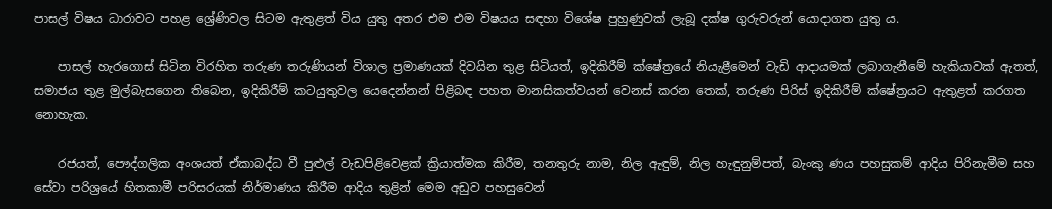පාසල් විෂය ධාරාවට පහළ ශ්‍රේණිවල සිටම ඇතුළත් විය යුතු අතර එම එම විෂයය සඳහා විශේෂ පුහුණුවක් ලැබූ දක්ෂ ගුරුවරුන් යොදාගත යුතු ය.

    පාසල් හැරගොස් සිටින විරහිත තරුණ තරුණියන් විශාල ප්‍රමාණයක් දිවයින තුළ සිටියත්, ඉදිකිරීම් ක්ෂේත්‍රයේ නියැළීමෙන් වැඩි ආදායමක් ලබාගැනීමේ හැකියාවක් ඇතත්, සමාජය තුළ මුල්බැසගෙන තිබෙන, ඉදිකිරීම් කටයුතුවල යෙදෙන්නන් පිළිබඳ පහත මානසිකත්වයන් වෙනස් කරන තෙක්, තරුණ පිරිස් ඉදිකිරීම් ක්ෂේත්‍රයට ඇතුළත් කරගත නොහැක.

    රජයත්, පෞද්ගලික අංශයත් ඒකාබද්ධ වී පුළුල් වැඩපිළිවෙළක් ක්‍රියාත්මක කිරීම, තනතුරු නාම, නිල ඇඳුම්, නිල හැඳුනුම්පත්, බැංකු ණය පහසුකම් ආදිය පිරිනැමීම සහ සේවා පරිශ්‍රයේ හිතකාමී පරිසරයක් නිර්මාණය කිරීම ආදිය තුළින් මෙම අඩුව පහසුවෙන්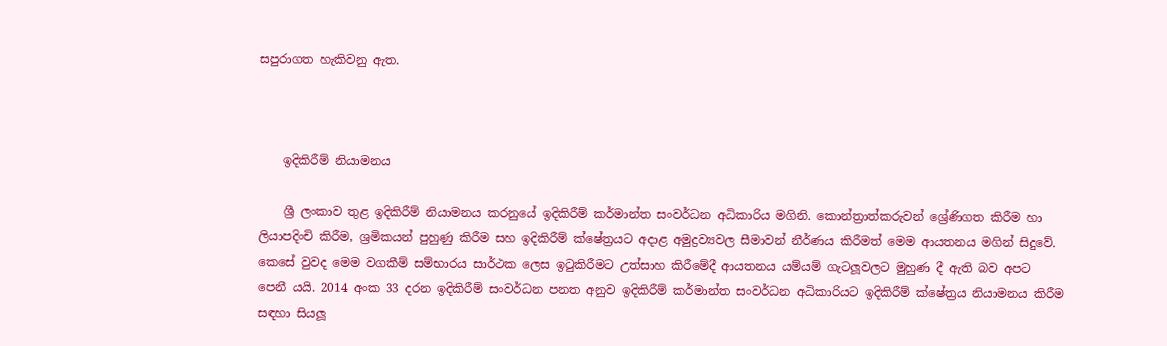සපුරාගත හැකිවනු ඇත.



    ඉදිකිරීම් නියාමනය

    ශ්‍රී ලංකාව තුළ ඉදිකිරීම් නියාමනය කරනුයේ ඉදිකිරීම් කර්මාන්ත සංවර්ධන අධිකාරිය මගිනි. කොන්ත්‍රාත්කරුවන් ශ්‍රේණිගත කිරීම හා ලියාපදිංචි කිරීම, ශ්‍රමිකයන් පුහුණු කිරීම සහ ඉදිකිරීම් ක්ෂේත්‍රයට අදාළ අමුද්‍රව්‍යවල සීමාවන් නීර්ණය කිරීමත් මෙම ආයතනය මගින් සිදුවේ. කෙසේ වුවද මෙම වගකීම් සම්භාරය සාර්ථක ලෙස ඉටුකිරීමට උත්සාහ කිරීමේදී ආයතනය යම්යම් ගැටලූවලට මුහුණ දී ඇති බව අපට පෙනී යයි. 2014 අංක 33 දරන ඉදිකිරීම් සංවර්ධන පනත අනුව ඉදිකිරීම් කර්මාන්ත සංවර්ධන අධිකාරියට ඉදිකිරීම් ක්ෂේත්‍රය නියාමනය කිරීම සඳහා සියලූ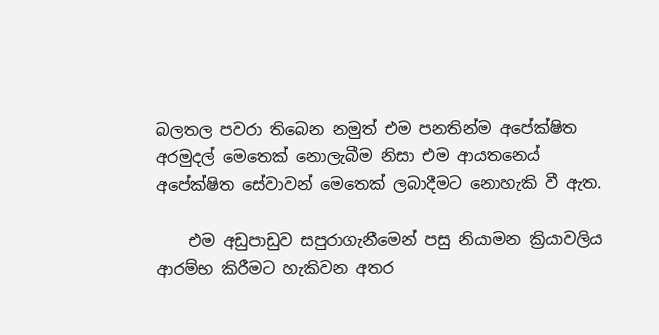බලතල පවරා තිබෙන නමුත් එම පනතින්ම අපේක්ෂිත අරමුදල් මෙතෙක් නොලැබීම නිසා එම ආයතනෙය් අපේක්ෂිත සේවාවන් මෙතෙක් ලබාදීමට නොහැකි වී ඇත.

    එම අඩුපාඩුව සපුරාගැනීමෙන් පසු නියාමන ක්‍රියාවලිය ආරම්භ කිරීමට හැකිවන අතර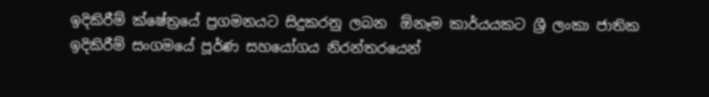ඉදිකිරීම් ක්ෂේත්‍රයේ ප්‍රගමනයට සිදුකරනු ලබන  ඕනෑම කාර්යයකට ශ්‍රී ලංකා ජාතික ඉදිකිරීම් සංගමයේ පූර්ණ සහයෝගය නිරන්තරයෙන්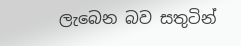ලැබෙන බව සතුටින්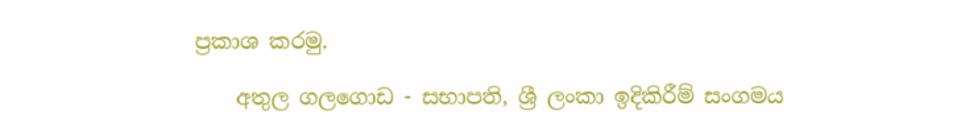ප්‍රකාශ කරමු.

    අතුල ගලගොඩ - සභාපති, ශ්‍රී ලංකා ඉදිකිරීම් සංගමය